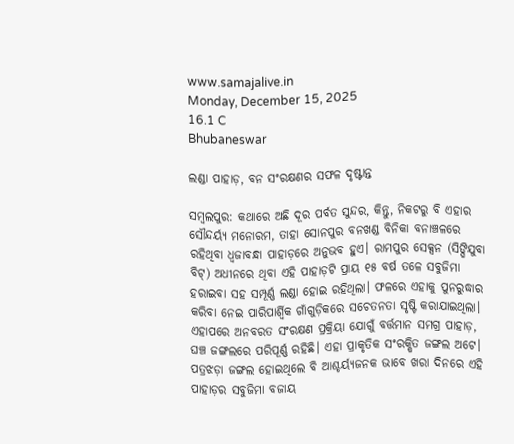www.samajalive.in
Monday, December 15, 2025
16.1 C
Bhubaneswar

ଲଣ୍ଡା ପାହାଡ଼, ବନ ସଂରକ୍ଷଣର ସଫଳ ଦୃଷ୍ଟାନ୍ତ

ସମ୍ବଲପୁର: କଥାରେ ଅଛି ଦୂର ପର୍ବତ ସୁନ୍ଦର, କିନ୍ତୁ, ନିକଟରୁ ବି ଏହାର ସୌନ୍ଦର୍ୟ୍ୟ ମନୋରମ, ତାହା ସୋନପୁର ବନଖଣ୍ଡ ବିନିକା ବନାଞ୍ଚଳରେ ରହିଥିବା ଧ୍ୱଜାବନ୍ଧା ପାହାଡ଼ରେ ଅନୁଭବ ହୁଏ। ରାମପୁର ସେକ୍ସନ (ସିଙ୍ଘିଯୁବା ବିଟ୍‌) ଅଧୀନରେ ଥିବା ଏହି ପାହାଡ଼ଟି ପ୍ରାୟ ୧୫ ବର୍ଷ ତଳେ ସବୁଜିମା ହରାଇବା ସହ ସମ୍ପୂର୍ଣ୍ଣ ଲଣ୍ଡା ହୋଇ ରହିଥିଲା। ଫଳରେ ଏହାକୁ ପୁନରୁଦ୍ଧାର କରିବା ନେଇ ପାରିପାର୍ଶ୍ବିକ ଗାଁଗୁଡ଼ିକରେ ସଚେତନତା ସୃଷ୍ଟି କରାଯାଇଥିଲା। ଏହାପରେ ଅନବରତ ସଂରକ୍ଷଣ ପ୍ରକ୍ରିୟା ଯୋଗୁଁ ବର୍ତ୍ତମାନ ସମଗ୍ର ପାହାଡ଼, ଘଞ୍ଚ ଜଙ୍ଗଲରେ ପରିପୂର୍ଣ୍ଣ ରହିଛି। ଏହା ପ୍ରାକୃତିକ ସଂରକ୍ଷିତ ଜଙ୍ଗଲ ଅଟେ। ପତ୍ରଝଡ଼ା ଜଙ୍ଗଲ ହୋଇଥିଲେ ବି ଆଶ୍ଚର୍ୟ୍ୟଜନକ ଭାବେ ଖରା ଦିନରେ ଏହି ପାହାଡ଼ର ସବୁଜିମା ବଜାୟ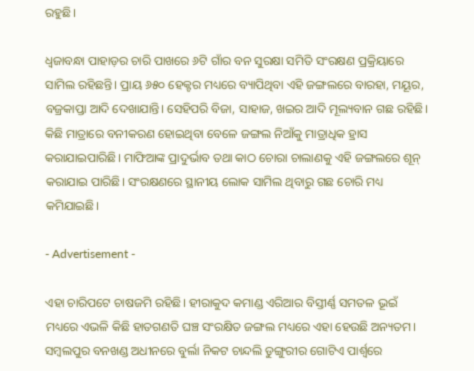ରହୁଛି।

ଧ୍ୱଜାବନ୍ଧା ପାହାଡ଼ର ଚାରି ପାଖରେ ୬ଟି ଗାଁର ବନ ସୁରକ୍ଷା ସମିତି ସଂରକ୍ଷଣ ପ୍ରକ୍ରିୟାରେ ସାମିଲ ରହିଛନ୍ତି। ପ୍ରାୟ ୬୫୦ ହେକ୍ଟର ମଧ୍ୟରେ ବ୍ୟାପିଥିବା ଏହି ଜଙ୍ଗଲରେ ବାରହା, ମୟୂର, ବଜ୍ରକାପ୍ତା ଆଦି ଦେଖାଯାନ୍ତି। ସେହିପରି ବିଜା, ସାହାଜ, ଖଇର ଆଦି ମୂଲ୍ୟବାନ ଗଛ ରହିଛି। କିଛି ମାତ୍ରାରେ ବନୀକରଣ ହୋଇଥିବା ବେଳେ ଜଙ୍ଗଲ ନିଆଁକୁ ମାତ୍ରାଧିକ ହ୍ରାସ କରାଯାଇପାରିଛି। ମାଫିଆଙ୍କ ପ୍ରାଦୁର୍ଭାବ ତଥା କାଠ ଚୋରା ଚାଲାଣକୁ ଏହି ଜଙ୍ଗଲରେ ଶୂନ୍‌ କରାଯାଇ ପାରିଛି। ସଂରକ୍ଷଣରେ ସ୍ଥାନୀୟ ଲୋକ ସାମିଲ ଥିବାରୁ ଗଛ ଚୋରି ମଧ୍ୟ କମିଯାଇଛି।

- Advertisement -

ଏହା ଚାରିପଟେ ଚାଷଜମି ରହିଛି। ହୀରାକୁଦ କମାଣ୍ଡ ଏରିଆର ବିସ୍ତୀର୍ଣ୍ଣ ସମତଳ ଭୂଇଁ ମଧ୍ୟରେ ଏଭଳି କିଛି ହାତଗଣତି ଘଞ୍ଚ ସଂରକ୍ଷିତ ଜଙ୍ଗଲ ମଧ୍ୟରେ ଏହା ହେଉଛି ଅନ୍ୟତମ। ସମ୍ବଲପୁର ବନଖଣ୍ଡ ଅଧୀନରେ ବୁର୍ଲା ନିକଟ ଚାନ୍ଦଲି ଡୁଙ୍ଗୁରୀର ଗୋଟିଏ ପାର୍ଶ୍ବରେ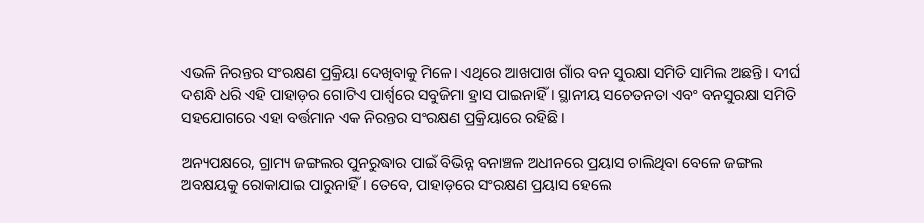ଏଭଳି ନିରନ୍ତର ସଂରକ୍ଷଣ ପ୍ରକ୍ରିୟା ଦେଖିବାକୁ ମିଳେ। ଏଥିରେ ଆଖପାଖ ଗାଁର ବନ ସୁରକ୍ଷା ସମିତି ସାମିଲ ଅଛନ୍ତି। ଦୀର୍ଘ ଦଶନ୍ଧି ଧରି ଏହି ପାହାଡ଼ର ଗୋଟିଏ ପାର୍ଶ୍ବରେ ସବୁଜିମା ହ୍ରାସ ପାଇନାହିଁ। ସ୍ଥାନୀୟ ସଚେତନତା ଏବଂ ବନସୁରକ୍ଷା ସମିତି ସହଯୋଗରେ ଏହା ବର୍ତ୍ତମାନ ଏକ ନିରନ୍ତର ସଂରକ୍ଷଣ ପ୍ରକ୍ରିୟାରେ ରହିଛି।

ଅନ୍ୟପକ୍ଷରେ, ଗ୍ରାମ୍ୟ ଜଙ୍ଗଲର ପୁନରୁଦ୍ଧାର ପାଇଁ ବିଭିନ୍ନ ବନାଞ୍ଚଳ ଅଧୀନରେ ପ୍ରୟାସ ଚାଲିଥିବା ବେଳେ ଜଙ୍ଗଲ ଅବକ୍ଷୟକୁ ରୋକାଯାଇ ପାରୁନାହିଁ। ତେବେ, ପାହାଡ଼ରେ ସଂରକ୍ଷଣ ପ୍ରୟାସ ହେଲେ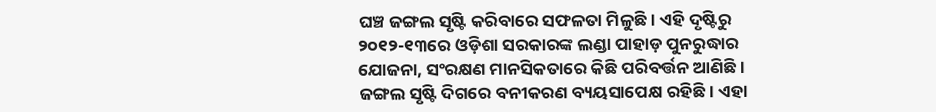ଘଞ୍ଚ ଜଙ୍ଗଲ ସୃଷ୍ଟି କରିବାରେ ସଫଳତା ମିଳୁଛି। ଏହି ଦୃଷ୍ଟିରୁ ୨୦୧୨-୧୩ରେ ଓଡ଼ିଶା ସରକାରଙ୍କ ଲଣ୍ଡା ପାହାଡ଼ ପୁନରୁଦ୍ଧାର ଯୋଜନା, ସଂରକ୍ଷଣ ମାନସିକତାରେ କିଛି ପରିବର୍ତ୍ତନ ଆଣିଛି। ଜଙ୍ଗଲ ସୃଷ୍ଟି ଦିଗରେ ବନୀକରଣ ବ୍ୟୟସାପେକ୍ଷ ରହିଛି। ଏହା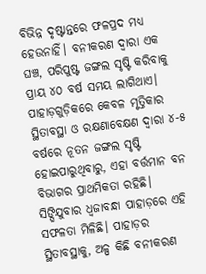ବିଭିନ୍ନ ଦୃଷ୍ଟାନ୍ତରେ ଫଳପ୍ରଦ ମଧ୍ୟ ହେଉନାହିଁ। ବନୀକରଣ ଦ୍ୱାରା ଏକ ଘଞ୍ଚ, ପରିପୁଷ୍ଟ ଜଙ୍ଗଲ ସୃଷ୍ଟି କରିବାକୁ ପ୍ରାୟ ୪୦ ବର୍ଷ ସମୟ ଲାଗିଥାଏ। ପାହାଡ଼ଗୁଡ଼ିକରେ କେବଳ ମୃତ୍ତିକାର ସ୍ଥିତାବସ୍ଥା ଓ ରକ୍ଷଣାବେକ୍ଷଣ ଦ୍ୱାରା ୪-୫ ବର୍ଷରେ ନୂତନ ଜଙ୍ଗଲ ସୃଷ୍ଟି ହୋଇପାରୁଥିବାରୁ, ଏହା ବର୍ତ୍ତମାନ ବନ ବିଭାଗର ପ୍ରାଥମିକତା ରହିଛି। ସିଙ୍ଘିଯୁବାର ଧ୍ୱଜାବନ୍ଧା ପାହାଡ଼ରେ ଏହି ସଫଳତା ମିଳିଛି। ପାହାଡ଼ର ସ୍ଥିତାବସ୍ଥାକୁ, ଅଳ୍ପ କିଛି ବନୀକରଣ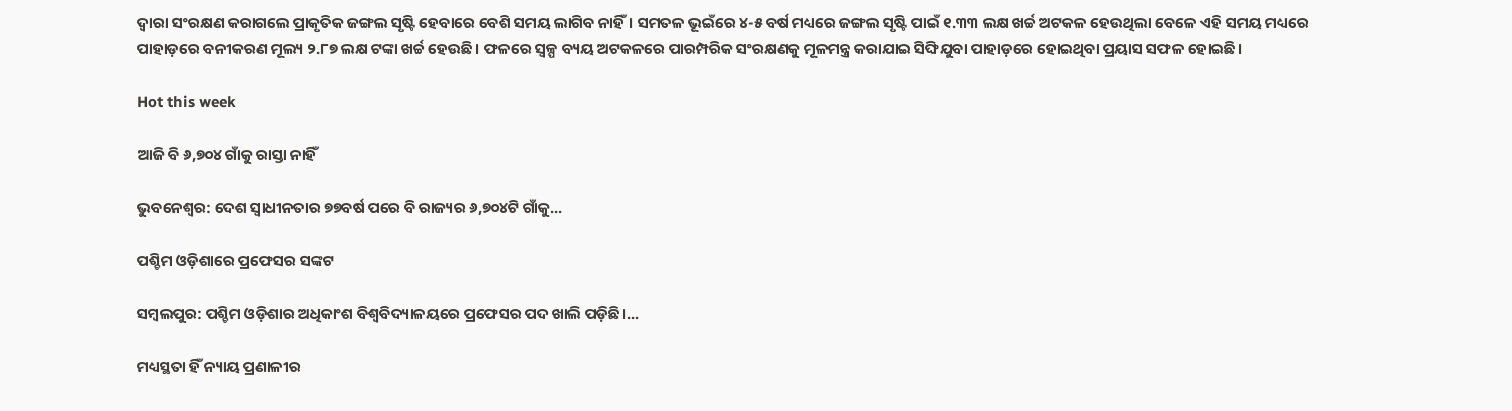ଦ୍ୱାରା ସଂରକ୍ଷଣ କରାଗଲେ ପ୍ରାକୃତିକ ଜଙ୍ଗଲ ସୃଷ୍ଟି ହେବାରେ ବେଶି ସମୟ ଲାଗିବ ନାହିଁ। ସମତଳ ଭୂଇଁରେ ୪-୫ ବର୍ଷ ମଧ୍ୟରେ ଜଙ୍ଗଲ ସୃଷ୍ଟି ପାଇଁ ୧.୩୩ ଲକ୍ଷ ଖର୍ଚ୍ଚ ଅଟକଳ ହେଉଥିଲା ବେଳେ ଏହି ସମୟ ମଧ୍ୟରେ ପାହାଡ଼ରେ ବନୀକରଣ ମୂଲ୍ୟ ୨.୮୭ ଲକ୍ଷ ଟଙ୍କା ଖର୍ଚ୍ଚ ହେଉଛି। ଫଳରେ ସ୍ୱଳ୍ପ ବ୍ୟୟ ଅଟକଳରେ ପାରମ୍ପରିକ ସଂରକ୍ଷଣକୁ ମୂଳମନ୍ତ୍ର କରାଯାଇ ସିଙ୍ଘିଯୁବା ପାହାଡ଼ରେ ହୋଇଥିବା ପ୍ରୟାସ ସଫଳ ହୋଇଛି।

Hot this week

ଆଜି ବି ୬,୭୦୪ ଗାଁକୁ ରାସ୍ତା ନାହିଁ

ଭୁବନେଶ୍ବର: ଦେଶ ସ୍ବାଧୀନତାର ୭୭ବର୍ଷ ପରେ ବି ରାଜ୍ୟର ୬,୭୦୪ଟି ଗାଁକୁ...

ପଶ୍ଚିମ ଓଡ଼ିଶାରେ ପ୍ରଫେସର ସଙ୍କଟ

ସମ୍ବଲପୁର: ପଶ୍ଚିମ ଓଡ଼ିଶାର ଅଧିକାଂଶ ବିଶ୍ବବିଦ୍ୟାଳୟରେ ପ୍ରଫେସର ପଦ ଖାଲି ପଡ଼ିଛି।...

ମଧ୍ୟସ୍ଥତା ହିଁ ନ୍ୟାୟ ପ୍ରଣାଳୀର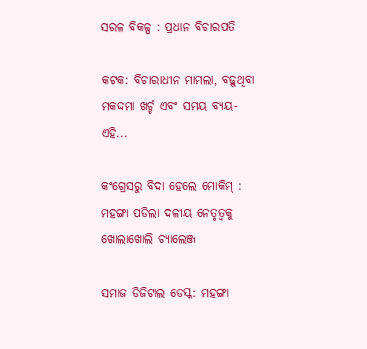ସରଳ ବିକଳ୍ପ : ପ୍ରଧାନ ବିଚାରପତି

କଟକ: ବିଚାରାଧୀନ ମାମଲା, ବଢ଼ୁଥିବା ମକଦ୍ଦମା ଖର୍ଚ୍ଚ ଏବଂ ସମୟ ବ୍ୟୟ-ଏହି...

କଂଗ୍ରେସରୁ ବିଦା ହେଲେ ମୋକିମ୍‌ : ମହଙ୍ଗା ପଡିଲା ଦଳୀୟ ନେତୃତ୍ୱକୁ ଖୋଲାଖୋଲି ଚ୍ୟାଲେଞ୍ଜ

ସମାଜ ଡିଜିଟାଲ ଡେସ୍କ: ମହଙ୍ଗା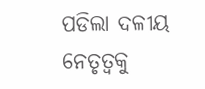ପଡିଲା ଦଳୀୟ ନେତୃତ୍ୱକୁ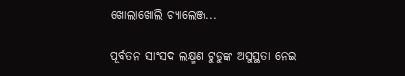ଖୋଲାଖୋଲି ଚ୍ୟାଲେଞ୍ଜ...

ପୂର୍ବତନ ସାଂସଦ ଲକ୍ଷ୍ମଣ ଟୁଡୁଙ୍କ ଅସୁସ୍ଥତା ନେଇ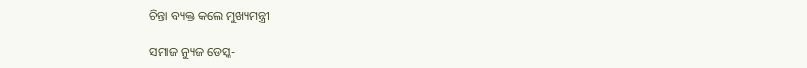ଚିନ୍ତା ବ୍ୟକ୍ତ କଲେ ମୁଖ୍ୟମନ୍ତ୍ରୀ

ସମାଜ ନ୍ୟୁଜ ଡେସ୍କ-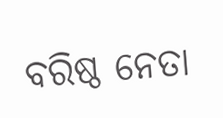ବରିଷ୍ଠ ନେତା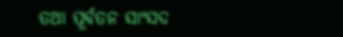ତଥା ପୂର୍ବତନ ସାଂସଦ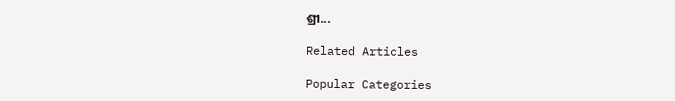ଶ୍ରୀ...

Related Articles

Popular Categories